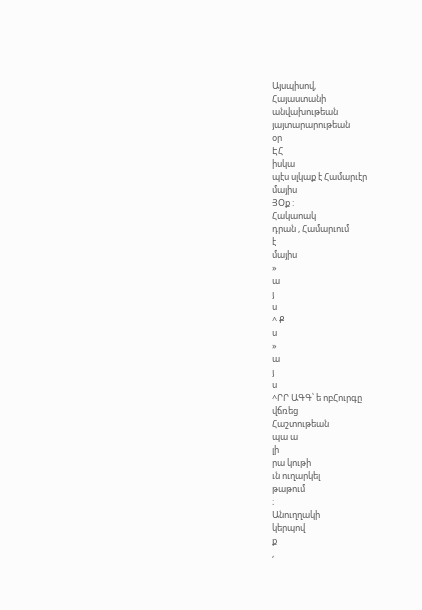Այսպիսով,
Հայաստանի
անվախութեան
յայտարարութեան
օր
ԷՀ
իսկա
պէս սլկաք է Համարւէր
մայիս
ՅՕք :
Հակաոակ
դրան , Համարւում
է
մայիս
»
ա
յ
ս
^ Ք
ս
»
ա
յ
ս
^ՐՐ ԱԳԳ՝ ե ոբՀուրգը
վճռեց
Հաշտութեան
պա ա
լի
րա կութի
ւն ուղարկել
թաթում
։
Անուղղակի
կերպով
ք
,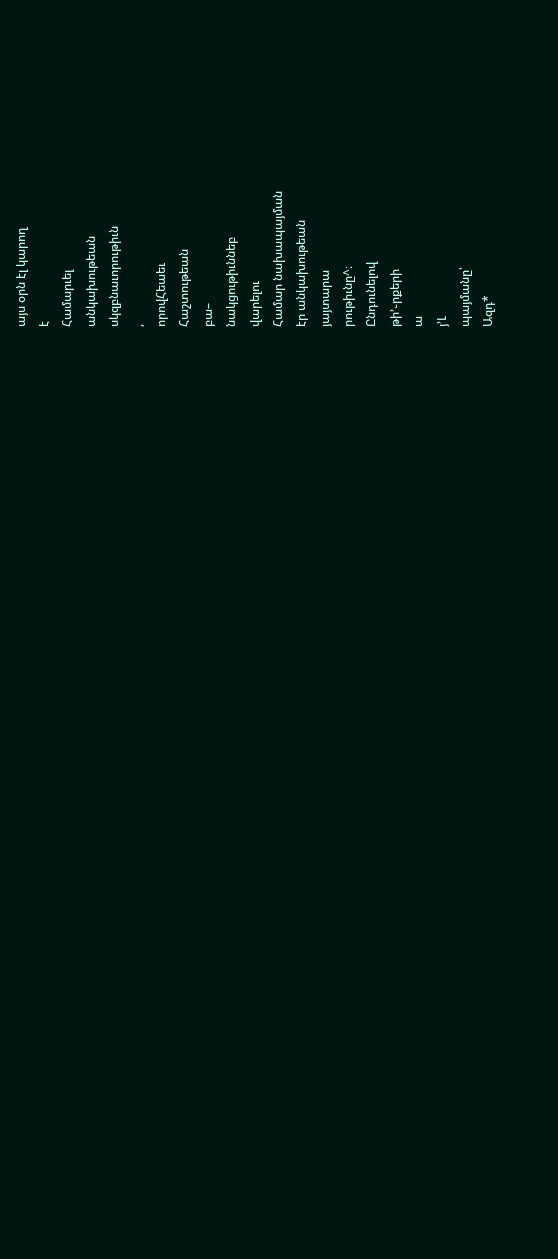այս օրն էլ կարող
է
Համարւել
անկախութեան
սկզբնաւորութիւն
,
որովՀեաեւ
Հաշտութեան
բա–
նակցութիւննեբ
վարելու
Համար նախապայման
էր անկախութեան
յայտարա
րութիւնը^։
Ընդունելով
թի՚֊րքերի
ա
յ՚Լ
պայմանը՝
Ազդ*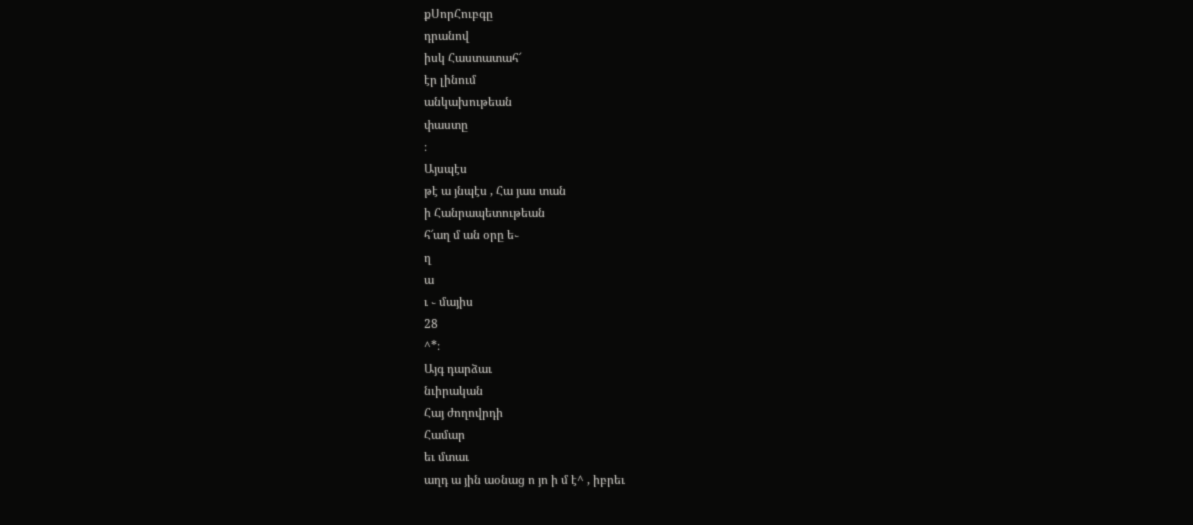քՍորՀուբգը
դրանով
իսկ Հաստատահ՜
էր լինում
անկախութեան
փաստը
։
Այսպէս
թէ ա յնպէս , Հա յաս տան
ի Հանրապետութեան
հ՜աղ մ ան օրը ե֊
ղ
ա
ւ ֊ մայիս
28
^*։
Այգ դարձաւ
նւիրական
Հայ ժողովրդի
Համար
եւ մտաւ
աղդ ա յին աօնաց ո յո ի մ է^ , իբրեւ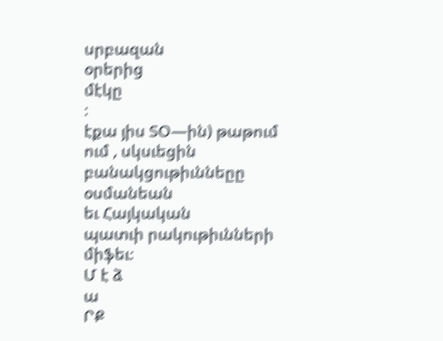սրբազան
օրերից
մէկը
։
էքա յիս ՏՕ—ին) թաթում
ում , սկսւեցին
բանակցութիւննեըը
օսմանեան
եւ Հայկական
պատւի րակութիւնների
միֆեւ։
Մ է ձ
ա
ՐՔ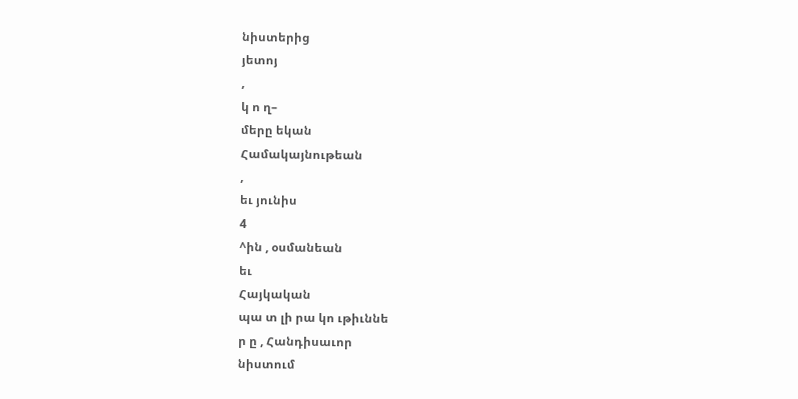նիստերից
յետոյ
,
կ ո ղ–
մերը եկան
Համակայնութեան
,
եւ յունիս
4
^ին , օսմանեան
եւ
Հայկական
պա տ լի րա կո ւթիւննե
ր ը , Հանդիսաւոր
նիստում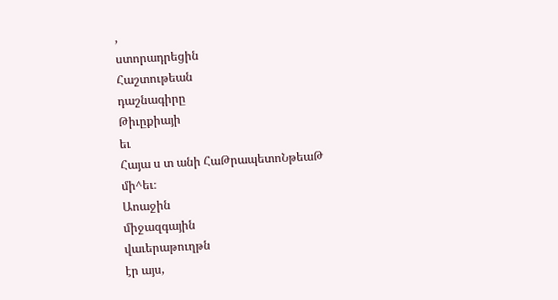,
ստորադրեցին
Հաշտութեան
դաշնագիրը
Թիւըքիայի
եւ
Հայա ս տ անի ՀաԹրապետոՆթեաԹ
մի^եւ։
Աոաջին
միջազգային
վաւերաթուղթն
էր այս,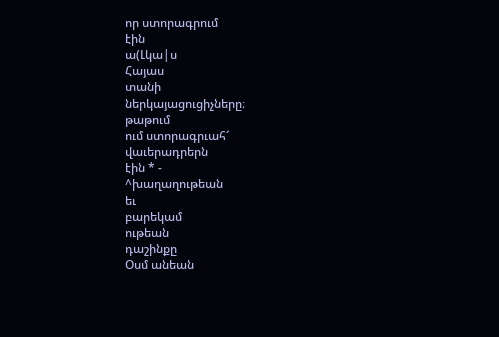որ ստորագրում
էին
ա(Լկա|ս
Հայաս
տանի
ներկայացուցիչները։
թաթում
ում ստորագրւահ՜
վաւերադրերն
էին * -
^խաղաղութեան
եւ
բարեկամ
ութեան
դաշինքը
Օսմ անեան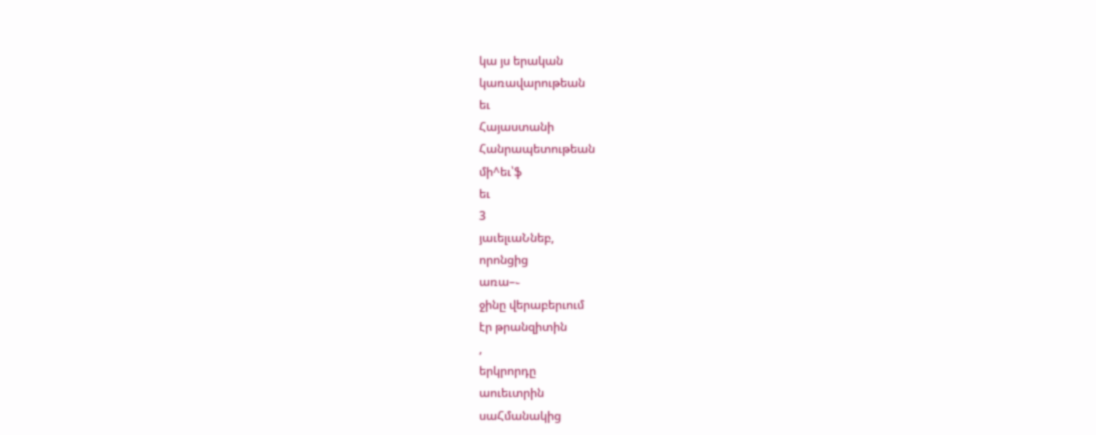կա յս երական
կառավարութեան
եւ
Հայաստանի
Հանրապետութեան
մի^եւ՝ֆ
եւ
3
յաւելւաՆնեբ,
որոնցից
առա–֊
ջինը վերաբերւում
էր թրանզիտին
,
երկրորդը
աուեւտրին
սաՀմանակից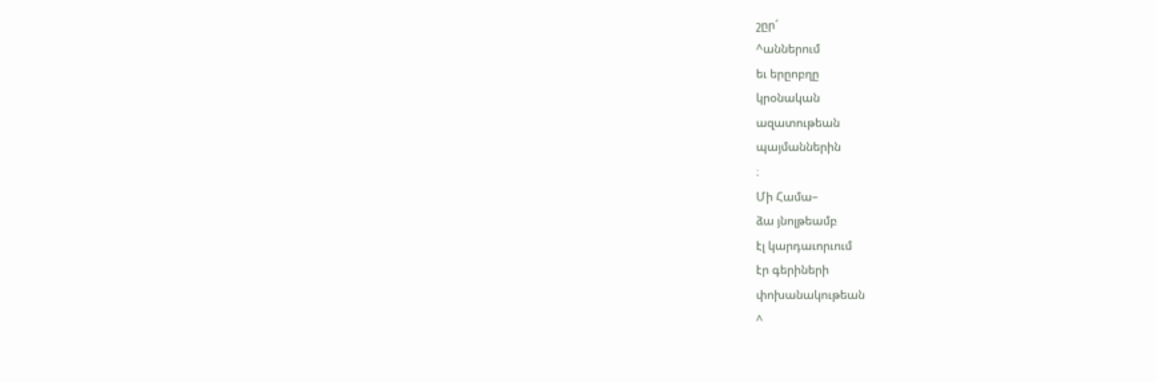շըր՜
^աններում
եւ երըոբղը
կրօնական
ազատութեան
պայմաններին
։
Մի Համա–
ձա յնոլթեամբ
էլ կարդաւորւում
էր գերիների
փոխանակութեան
^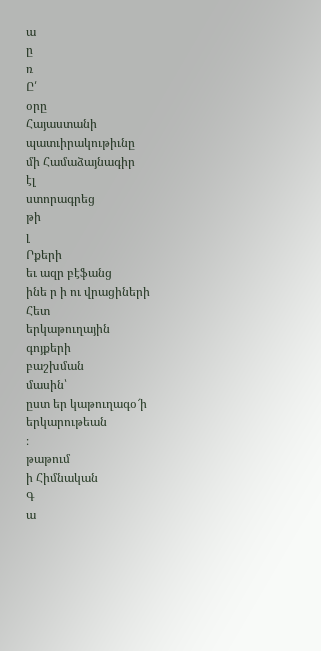ա
ը
ռ
Ը՛
օրը
Հայաստանի
պատւիրակութիւնը
մի Համաձայնագիր
էլ
ստորագրեց
թի
լ
Րքերի
եւ ազր բէֆանց
ինե ր ի ու վրացիների
Հետ
երկաթուղային
գոյքերի
բաշխման
մասին՝
ըստ եր կաթուղագօ՜ի
երկարութեան
։
թաթում
ի Հիմնական
Գ
ա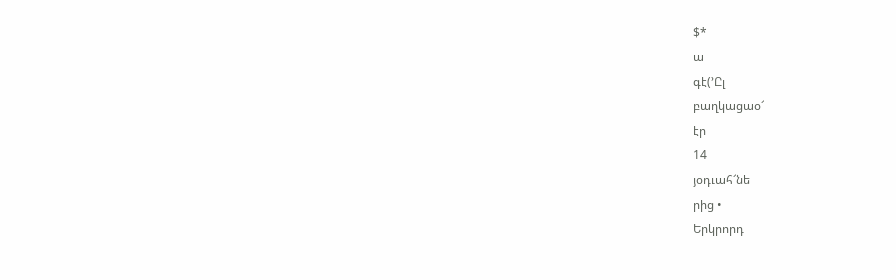$*
ա
գէ(՚Ըլ
բաղկացաօ՜
էր
14
յօդւահ՜նե
րից •
Երկրորդ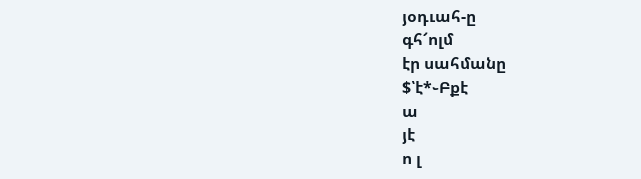յօդւահ-ը
գհ՜ոլմ
էր սահմանը
$՝է*֊Բքէ
ա
յէ
ո լ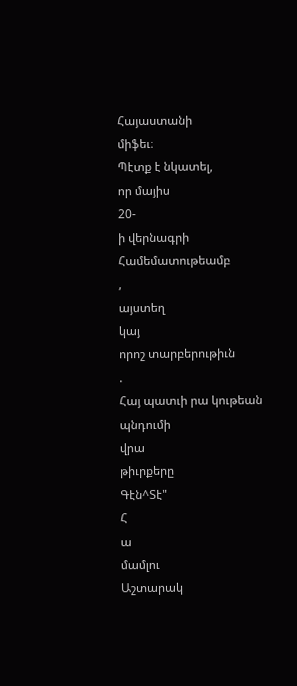Հայաստանի
միֆեւ։
Պէտք է նկատել,
որ մայիս
20-
ի վերնագրի
Համեմատութեամբ
,
այստեղ
կայ
որոշ տարբերութիւն
.
Հայ պատւի րա կութեան
պնդումի
վրա
թիւրքերը
Գէն^Տէ"
Հ
ա
մամլու
Աշտարակ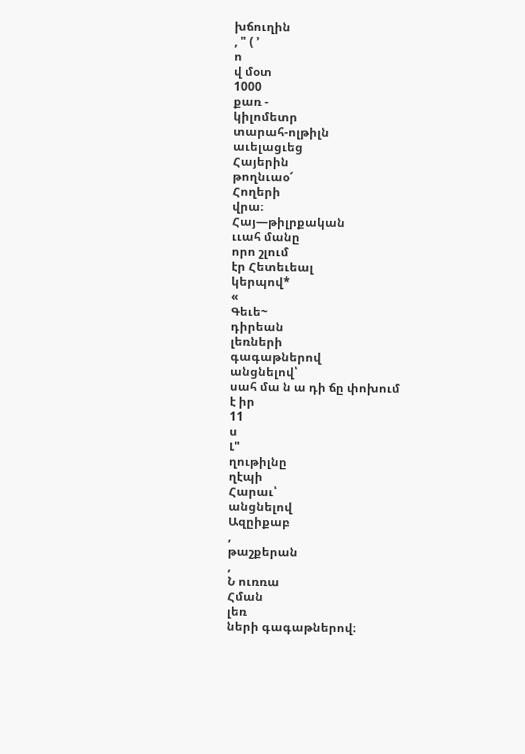խճուղին
, " ( ՚
ո
վ մօտ
1000
քառ -
կիլոմետր
տարահ-ոլթիլն
աւելացւեց
Հայերին
թողնւաօ՜
Հողերի
վրա։
Հայ—թիլրքական
ււահ մանը
որո շլում
էր Հետեւեալ
կերպով*
«
Գեւե~
դիրեան
լեռների
գագաթներով
անցնելով՝
սահ մա ն ա դի ճը փոխում
է իր
11
ս
Լ"
ղութիլնը
ղէպի
Հարաւ՝
անցնելով
Ազըիքաբ
,
թաշքերան
,
Ն ուռռա
Հման
լեռ
ների գագաթներով։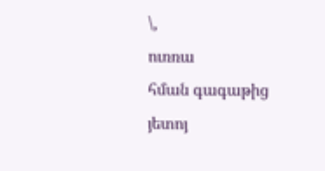\,
ուռռա
հման գագաթից
յետոյ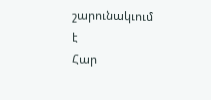շարունակւում
է
Հար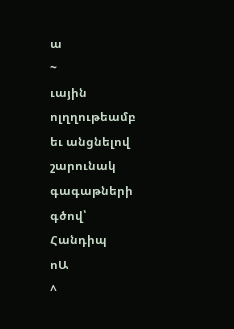ա
~
ւային
ոլղղութեամբ
եւ անցնելով
շարունակ
գագաթների
գծով՝
Հանդիպ
ոԱ
^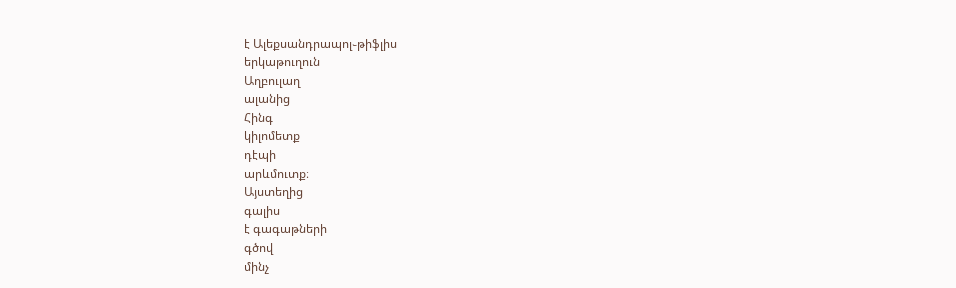է Ալեքսանդրապոլ֊թիֆլիս
երկաթուղուն
Աղբուլաղ
ալանից
Հինգ
կիլոմետք
դէպի
արևմուտք։
Այստեղից
գալիս
է գագաթների
գծով
մինչ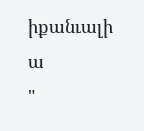իքանւալի
ա
"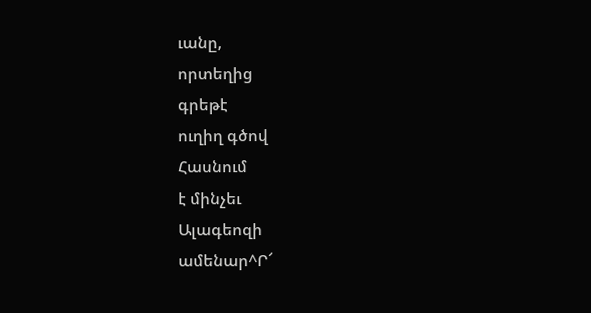ւանը,
որտեղից
գրեթէ
ուղիղ գծով
Հասնում
է մինչեւ
Ալագեոզի
ամենար^Ր՜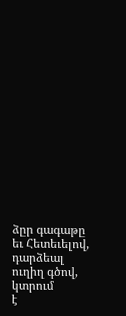ձըր գագաթը
եւ Հետեւելով,
դարձեալ
ուղիղ գծով,
կտրում
է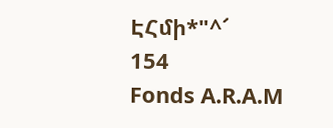ԷՀմի*"^՜
154
Fonds A.R.A.M